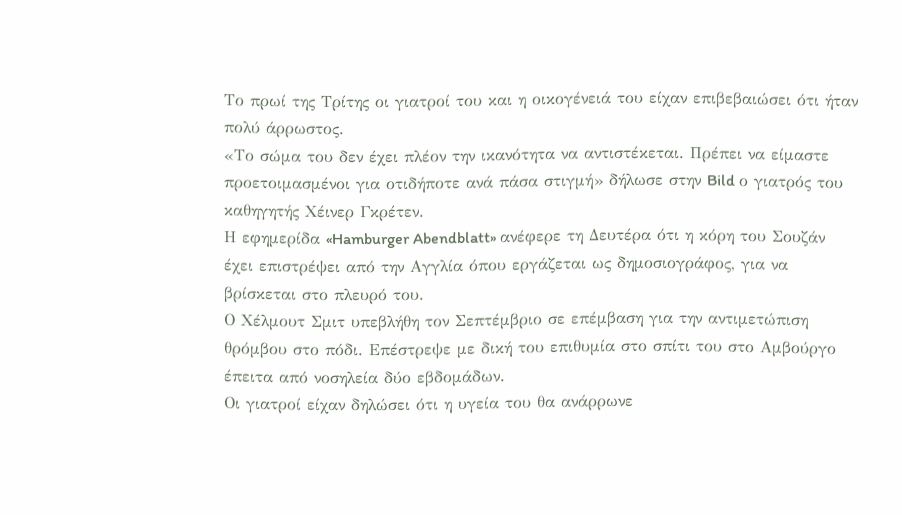Το πρωί της Τρίτης οι γιατροί του και η οικογένειά του είχαν επιβεβαιώσει ότι ήταν πολύ άρρωστος.
«Το σώμα του δεν έχει πλέον την ικανότητα να αντιστέκεται. Πρέπει να είμαστε προετοιμασμένοι για οτιδήποτε ανά πάσα στιγμή» δήλωσε στην Bild ο γιατρός του καθηγητής Χέινερ Γκρέτεν.
Η εφημερίδα «Hamburger Abendblatt» ανέφερε τη Δευτέρα ότι η κόρη του Σουζάν έχει επιστρέψει από την Αγγλία όπου εργάζεται ως δημοσιογράφος, για να βρίσκεται στο πλευρό του.
Ο Χέλμουτ Σμιτ υπεβλήθη τον Σεπτέμβριο σε επέμβαση για την αντιμετώπιση θρόμβου στο πόδι. Επέστρεψε με δική του επιθυμία στο σπίτι του στο Αμβούργο έπειτα από νοσηλεία δύο εβδομάδων.
Οι γιατροί είχαν δηλώσει ότι η υγεία του θα ανάρρωνε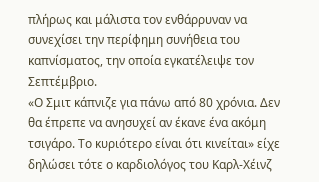πλήρως και μάλιστα τον ενθάρρυναν να συνεχίσει την περίφημη συνήθεια του καπνίσματος, την οποία εγκατέλειψε τον Σεπτέμβριο.
«Ο Σμιτ κάπνιζε για πάνω από 80 χρόνια. Δεν θα έπρεπε να ανησυχεί αν έκανε ένα ακόμη τσιγάρο. Το κυριότερο είναι ότι κινείται» είχε δηλώσει τότε ο καρδιολόγος του Καρλ-Χέινζ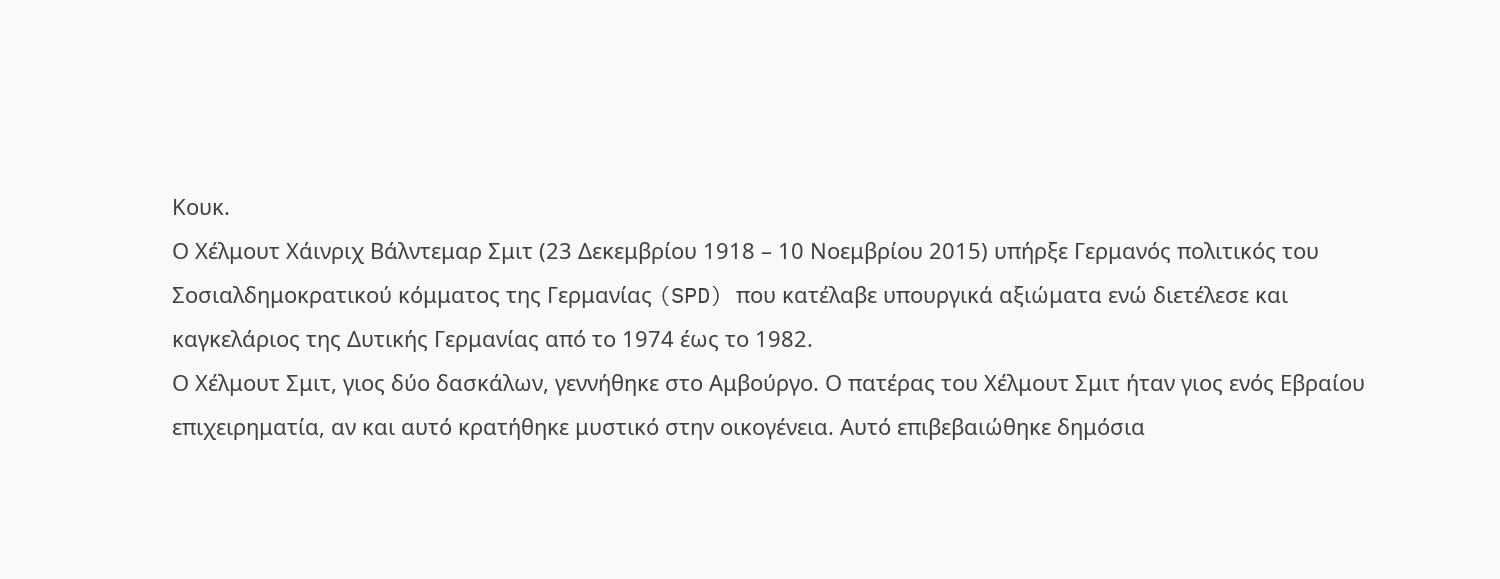Κουκ.
Ο Χέλμουτ Χάινριχ Βάλντεμαρ Σμιτ (23 Δεκεμβρίου 1918 – 10 Νοεμβρίου 2015) υπήρξε Γερμανός πολιτικός του Σοσιαλδημοκρατικού κόμματος της Γερμανίας (SPD) που κατέλαβε υπουργικά αξιώματα ενώ διετέλεσε και καγκελάριος της Δυτικής Γερμανίας από το 1974 έως το 1982.
Ο Χέλμουτ Σμιτ, γιος δύο δασκάλων, γεννήθηκε στο Αμβούργο. Ο πατέρας του Χέλμουτ Σμιτ ήταν γιος ενός Εβραίου επιχειρηματία, αν και αυτό κρατήθηκε μυστικό στην οικογένεια. Αυτό επιβεβαιώθηκε δημόσια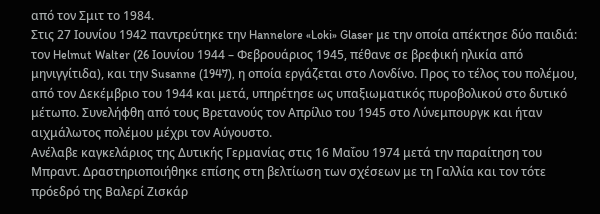από τον Σμιτ το 1984.
Στις 27 Ιουνίου 1942 παντρεύτηκε την Hannelore «Loki» Glaser με την οποία απέκτησε δύο παιδιά: τον Helmut Walter (26 Ιουνίου 1944 – Φεβρουάριος 1945, πέθανε σε βρεφική ηλικία από μηνιγγίτιδα), και την Susanne (1947), η οποία εργάζεται στο Λονδίνο. Προς το τέλος του πολέμου, από τον Δεκέμβριο του 1944 και μετά, υπηρέτησε ως υπαξιωματικός πυροβολικού στο δυτικό μέτωπο. Συνελήφθη από τους Βρετανούς τον Απρίλιο του 1945 στο Λύνεμπουργκ και ήταν αιχμάλωτος πολέμου μέχρι τον Αύγουστο.
Ανέλαβε καγκελάριος της Δυτικής Γερμανίας στις 16 Μαΐου 1974 μετά την παραίτηση του Μπραντ. Δραστηριοποιήθηκε επίσης στη βελτίωση των σχέσεων με τη Γαλλία και τον τότε πρόεδρό της Βαλερί Ζισκάρ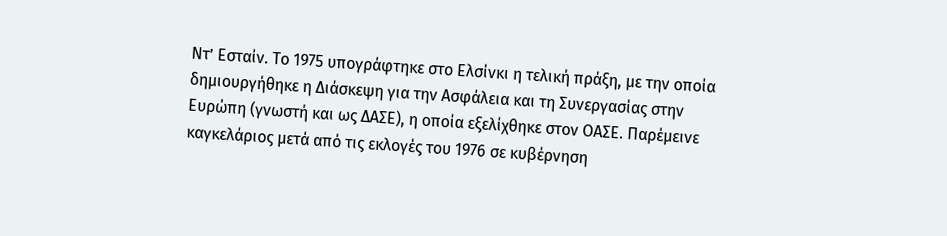Ντ’ Εσταίν. Το 1975 υπογράφτηκε στο Ελσίνκι η τελική πράξη, με την οποία δημιουργήθηκε η Διάσκεψη για την Ασφάλεια και τη Συνεργασίας στην Ευρώπη (γνωστή και ως ΔΑΣΕ), η οποία εξελίχθηκε στον ΟΑΣΕ. Παρέμεινε καγκελάριος μετά από τις εκλογές του 1976 σε κυβέρνηση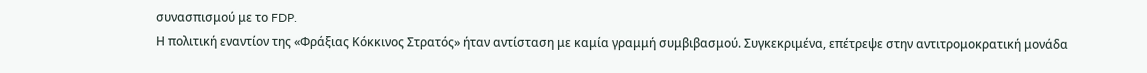συνασπισμού με το FDP.
Η πολιτική εναντίον της «Φράξιας Κόκκινος Στρατός» ήταν αντίσταση με καμία γραμμή συμβιβασμού. Συγκεκριμένα, επέτρεψε στην αντιτρομοκρατική μονάδα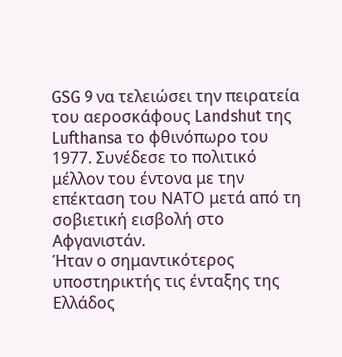GSG 9 να τελειώσει την πειρατεία του αεροσκάφους Landshut της Lufthansa το φθινόπωρο του 1977. Συνέδεσε το πολιτικό μέλλον του έντονα με την επέκταση του ΝΑΤΟ μετά από τη σοβιετική εισβολή στο Αφγανιστάν.
Ήταν ο σημαντικότερος υποστηρικτής τις ένταξης της Ελλάδος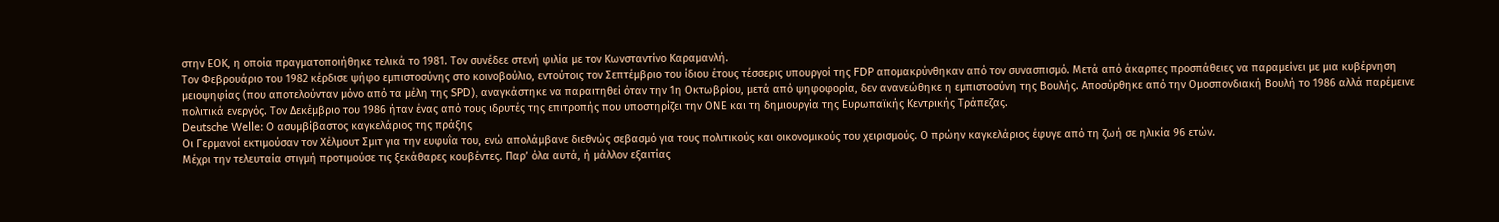στην ΕΟΚ, η οποία πραγματοποιήθηκε τελικά το 1981. Τον συνέδεε στενή φιλία με τον Κωνσταντίνο Καραμανλή.
Τον Φεβρουάριο του 1982 κέρδισε ψήφο εμπιστοσύνης στο κοινοβούλιο, εντούτοις τον Σεπτέμβριο του ίδιου έτους τέσσερις υπουργοί της FDP απομακρύνθηκαν από τον συνασπισμό. Μετά από άκαρπες προσπάθειες να παραμείνει με μια κυβέρνηση μειοψηφίας (που αποτελούνταν μόνο από τα μέλη της SPD), αναγκάστηκε να παραιτηθεί όταν την 1η Οκτωβρίου, μετά από ψηφοφορία, δεν ανανεώθηκε η εμπιστοσύνη της Βουλής. Αποσύρθηκε από την Ομοσπονδιακή Βουλή το 1986 αλλά παρέμεινε πολιτικά ενεργός. Τον Δεκέμβριο του 1986 ήταν ένας από τους ιδρυτές της επιτροπής που υποστηρίζει την ΟΝΕ και τη δημιουργία της Ευρωπαϊκής Κεντρικής Τράπεζας.
Deutsche Welle: O ασυμβίβαστος καγκελάριος της πράξης
Οι Γερμανοί εκτιμούσαν τον Χέλμουτ Σμιτ για την ευφυΐα του, ενώ απολάμβανε διεθνώς σεβασμό για τους πολιτικούς και οικονομικούς του χειρισμούς. Ο πρώην καγκελάριος έφυγε από τη ζωή σε ηλικία 96 ετών.
Μέχρι την τελευταία στιγμή προτιμούσε τις ξεκάθαρες κουβέντες. Παρ’ όλα αυτά, ή μάλλον εξαιτίας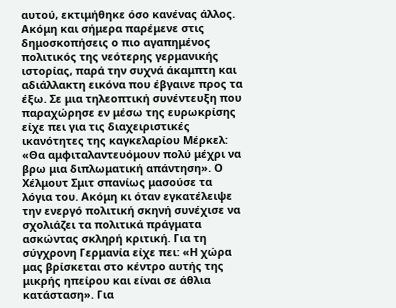αυτού, εκτιμήθηκε όσο κανένας άλλος. Ακόμη και σήμερα παρέμενε στις δημοσκοπήσεις ο πιο αγαπημένος πολιτικός της νεότερης γερμανικής ιστορίας, παρά την συχνά άκαμπτη και αδιάλλακτη εικόνα που έβγαινε προς τα έξω. Σε μια τηλεοπτική συνέντευξη που παραχώρησε εν μέσω της ευρωκρίσης είχε πει για τις διαχειριστικές ικανότητες της καγκελαρίου Μέρκελ: «Θα αμφιταλαντευόμουν πολύ μέχρι να βρω μια διπλωματική απάντηση». Ο Χέλμουτ Σμιτ σπανίως μασούσε τα λόγια του. Ακόμη κι όταν εγκατέλειψε την ενεργό πολιτική σκηνή συνέχισε να σχολιάζει τα πολιτικά πράγματα ασκώντας σκληρή κριτική. Για τη σύγχρονη Γερμανία είχε πει: «Η χώρα μας βρίσκεται στο κέντρο αυτής της μικρής ηπείρου και είναι σε άθλια κατάσταση». Για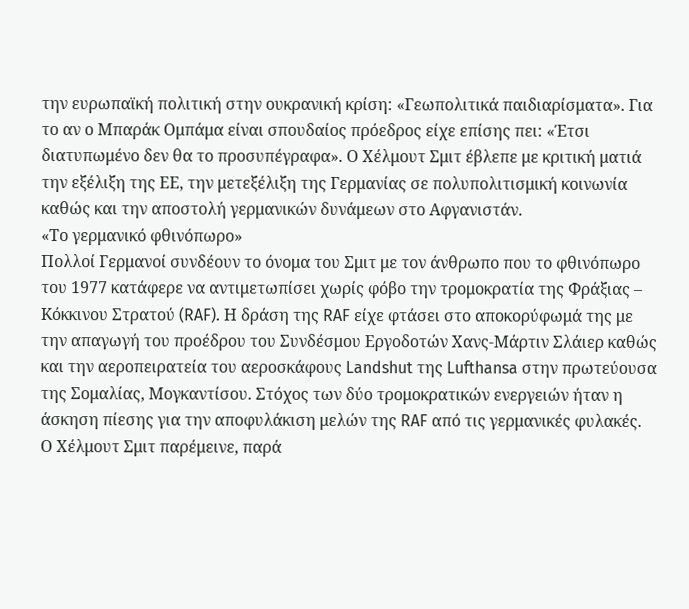την ευρωπαϊκή πολιτική στην ουκρανική κρίση: «Γεωπολιτικά παιδιαρίσματα». Για το αν ο Μπαράκ Ομπάμα είναι σπουδαίος πρόεδρος είχε επίσης πει: «Έτσι διατυπωμένο δεν θα το προσυπέγραφα». Ο Χέλμουτ Σμιτ έβλεπε με κριτική ματιά την εξέλιξη της ΕΕ, την μετεξέλιξη της Γερμανίας σε πολυπολιτισμική κοινωνία καθώς και την αποστολή γερμανικών δυνάμεων στο Αφγανιστάν.
«Το γερμανικό φθινόπωρο»
Πολλοί Γερμανοί συνδέουν το όνομα του Σμιτ με τον άνθρωπο που το φθινόπωρο του 1977 κατάφερε να αντιμετωπίσει χωρίς φόβο την τρομοκρατία της Φράξιας – Kόκκινου Στρατού (RAF). Η δράση της RAF είχε φτάσει στο αποκορύφωμά της με την απαγωγή του προέδρου του Συνδέσμου Εργοδοτών Χανς-Μάρτιν Σλάιερ καθώς και την αεροπειρατεία του αεροσκάφους Landshut της Lufthansa στην πρωτεύουσα της Σομαλίας, Μογκαντίσου. Στόχος των δύο τρομοκρατικών ενεργειών ήταν η άσκηση πίεσης για την αποφυλάκιση μελών της RAF από τις γερμανικές φυλακές. Ο Χέλμουτ Σμιτ παρέμεινε, παρά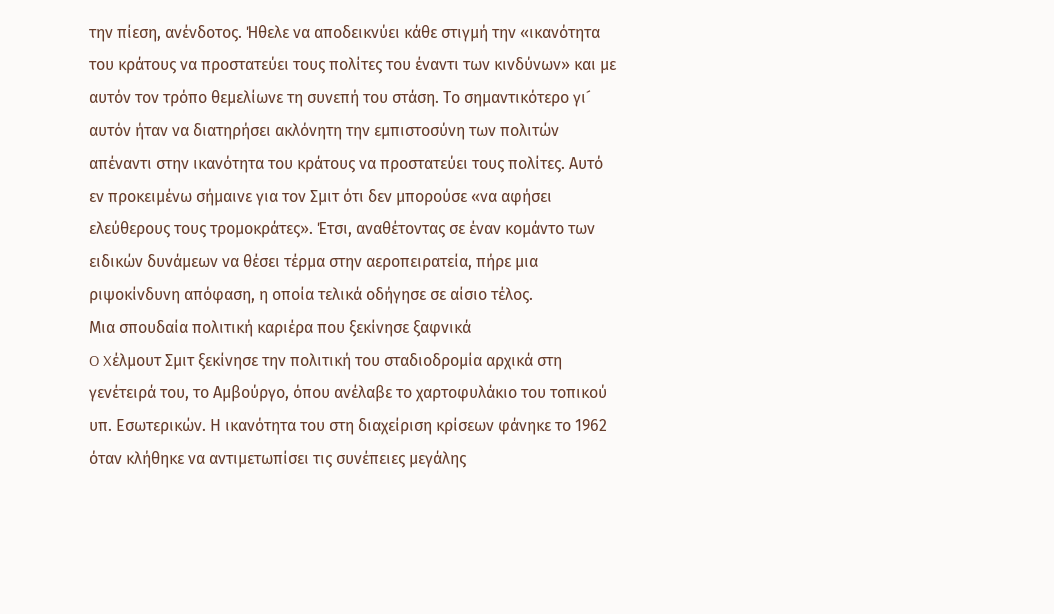την πίεση, ανένδοτος. Ήθελε να αποδεικνύει κάθε στιγμή την «ικανότητα του κράτους να προστατεύει τους πολίτες του έναντι των κινδύνων» και με αυτόν τον τρόπο θεμελίωνε τη συνεπή του στάση. Το σημαντικότερο γι´ αυτόν ήταν να διατηρήσει ακλόνητη την εμπιστοσύνη των πολιτών απέναντι στην ικανότητα του κράτους να προστατεύει τους πολίτες. Αυτό εν προκειμένω σήμαινε για τον Σμιτ ότι δεν μπορούσε «να αφήσει ελεύθερους τους τρομοκράτες». Έτσι, αναθέτοντας σε έναν κομάντο των ειδικών δυνάμεων να θέσει τέρμα στην αεροπειρατεία, πήρε μια ριψοκίνδυνη απόφαση, η οποία τελικά οδήγησε σε αίσιο τέλος.
Mια σπουδαία πολιτική καριέρα που ξεκίνησε ξαφνικά
O Xέλμουτ Σμιτ ξεκίνησε την πολιτική του σταδιοδρομία αρχικά στη γενέτειρά του, το Αμβούργο, όπου ανέλαβε το χαρτοφυλάκιο του τοπικού υπ. Εσωτερικών. Η ικανότητα του στη διαχείριση κρίσεων φάνηκε το 1962 όταν κλήθηκε να αντιμετωπίσει τις συνέπειες μεγάλης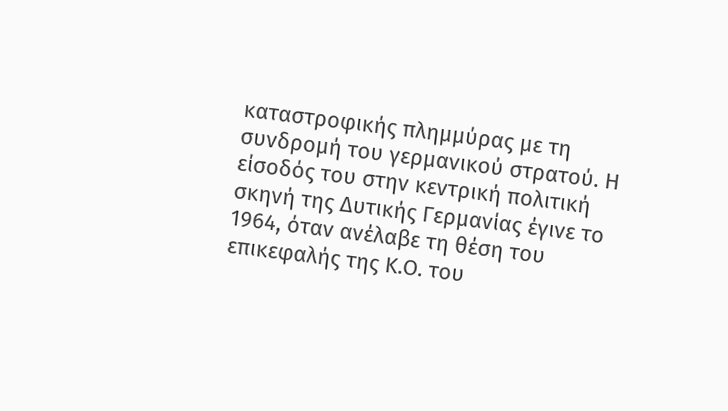καταστροφικής πλημμύρας με τη συνδρομή του γερμανικού στρατού. Η είσοδός του στην κεντρική πολιτική σκηνή της Δυτικής Γερμανίας έγινε το 1964, όταν ανέλαβε τη θέση του επικεφαλής της Κ.Ο. του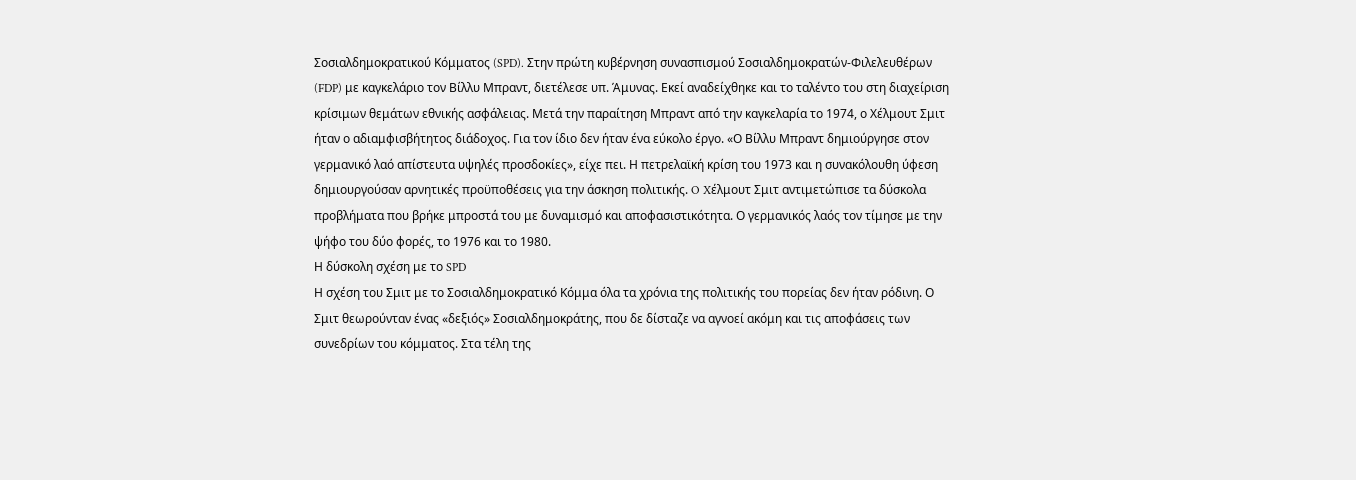Σοσιαλδημοκρατικού Κόμματος (SPD). Στην πρώτη κυβέρνηση συνασπισμού Σοσιαλδημοκρατών-Φιλελευθέρων (FDP) με καγκελάριο τον Βίλλυ Μπραντ, διετέλεσε υπ. Άμυνας. Εκεί αναδείχθηκε και το ταλέντο του στη διαχείριση κρίσιμων θεμάτων εθνικής ασφάλειας. Μετά την παραίτηση Μπραντ από την καγκελαρία το 1974, ο Χέλμουτ Σμιτ ήταν ο αδιαμφισβήτητος διάδοχος. Για τον ίδιο δεν ήταν ένα εύκολο έργο. «Ο Βίλλυ Μπραντ δημιούργησε στον γερμανικό λαό απίστευτα υψηλές προσδοκίες», είχε πει. Η πετρελαϊκή κρίση του 1973 και η συνακόλουθη ύφεση δημιουργούσαν αρνητικές προϋποθέσεις για την άσκηση πολιτικής. O Xέλμουτ Σμιτ αντιμετώπισε τα δύσκολα προβλήματα που βρήκε μπροστά του με δυναμισμό και αποφασιστικότητα. Ο γερμανικός λαός τον τίμησε με την ψήφο του δύο φορές, το 1976 και το 1980.
Η δύσκολη σχέση με το SPD
Η σχέση του Σμιτ με το Σοσιαλδημοκρατικό Κόμμα όλα τα χρόνια της πολιτικής του πορείας δεν ήταν ρόδινη. Ο Σμιτ θεωρούνταν ένας «δεξιός» Σοσιαλδημοκράτης, που δε δίσταζε να αγνοεί ακόμη και τις αποφάσεις των συνεδρίων του κόμματος. Στα τέλη της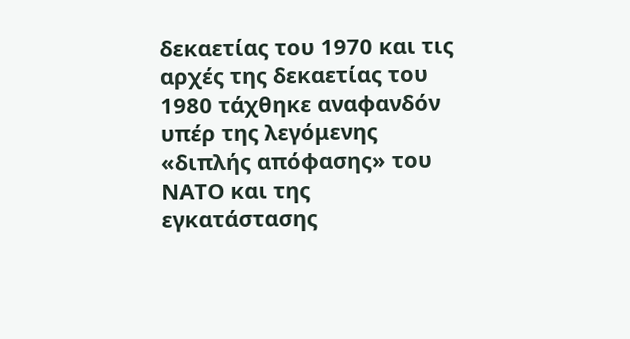δεκαετίας του 1970 και τις αρχές της δεκαετίας του 1980 τάχθηκε αναφανδόν υπέρ της λεγόμενης «διπλής απόφασης» του ΝΑΤΟ και της εγκατάστασης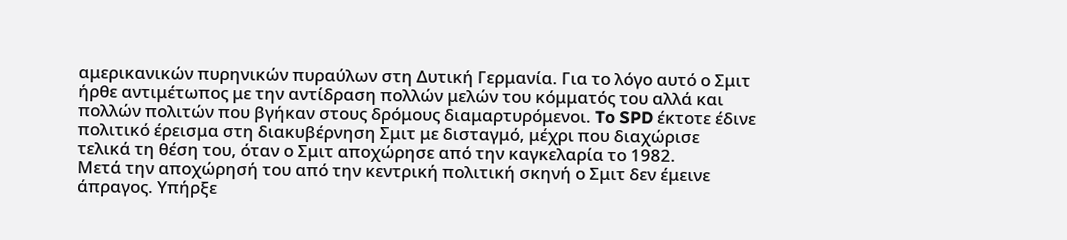αμερικανικών πυρηνικών πυραύλων στη Δυτική Γερμανία. Για το λόγο αυτό ο Σμιτ ήρθε αντιμέτωπος με την αντίδραση πολλών μελών του κόμματός του αλλά και πολλών πολιτών που βγήκαν στους δρόμους διαμαρτυρόμενοι. To SPD έκτοτε έδινε πολιτικό έρεισμα στη διακυβέρνηση Σμιτ με δισταγμό, μέχρι που διαχώρισε τελικά τη θέση του, όταν ο Σμιτ αποχώρησε από την καγκελαρία το 1982.
Μετά την αποχώρησή του από την κεντρική πολιτική σκηνή ο Σμιτ δεν έμεινε άπραγος. Υπήρξε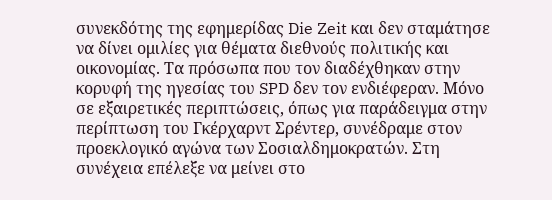συνεκδότης της εφημερίδας Die Zeit και δεν σταμάτησε να δίνει ομιλίες για θέματα διεθνούς πολιτικής και οικονομίας. Τα πρόσωπα που τον διαδέχθηκαν στην κορυφή της ηγεσίας του SPD δεν τον ενδιέφεραν. Μόνο σε εξαιρετικές περιπτώσεις, όπως για παράδειγμα στην περίπτωση του Γκέρχαρντ Σρέντερ, συνέδραμε στον προεκλογικό αγώνα των Σοσιαλδημοκρατών. Στη συνέχεια επέλεξε να μείνει στο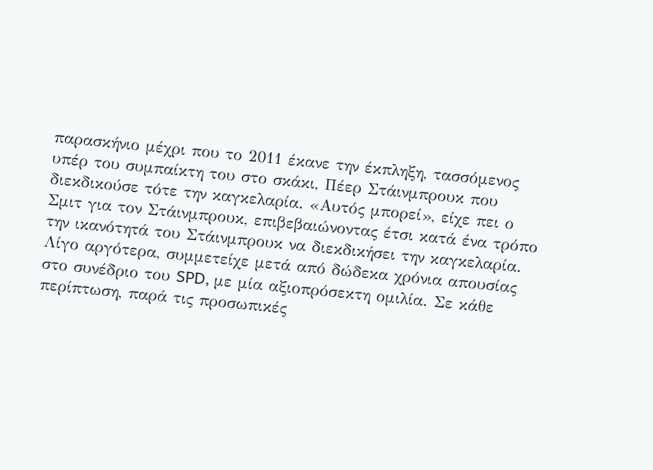παρασκήνιο μέχρι που το 2011 έκανε την έκπληξη, τασσόμενος υπέρ του συμπαίκτη του στο σκάκι, Πέερ Στάινμπρουκ που διεκδικούσε τότε την καγκελαρία. «Αυτός μπορεί», είχε πει ο Σμιτ για τον Στάινμπρουκ, επιβεβαιώνοντας έτσι κατά ένα τρόπο την ικανότητά του Στάινμπρουκ να διεκδικήσει την καγκελαρία. Λίγο αργότερα, συμμετείχε μετά από δώδεκα χρόνια απουσίας στο συνέδριο του SPD, με μία αξιοπρόσεκτη ομιλία. Σε κάθε περίπτωση, παρά τις προσωπικές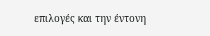επιλογές και την έντονη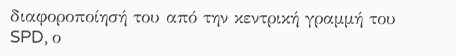διαφοροποίησή του από την κεντρική γραμμή του SPD, ο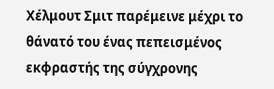Χέλμουτ Σμιτ παρέμεινε μέχρι το θάνατό του ένας πεπεισμένος εκφραστής της σύγχρονης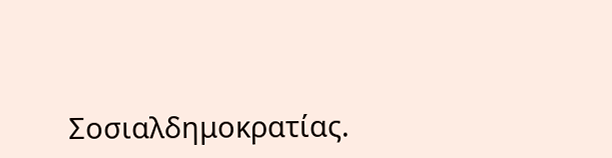Σοσιαλδημοκρατίας.